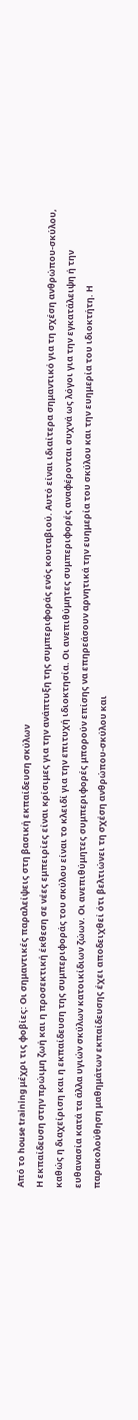Από το house training μέχρι τις φοβίες: Οι σημαντικές παραλείψεις στη βασική εκπαίδευση σκύλων
Η εκπαίδευση στην πρώιμη ζωή και η προσεκτική έκθεση σε νέες εμπειρίες είναι κρίσιμες για την ανάπτυξη της συμπεριφοράς ενός κουταβιού. Αυτό είναι ιδιαίτερα σημαντικό για τη σχέση ανθρώπου-σκύλου, καθώς η διαχείριση και η εκπαίδευση της συμπεριφοράς του σκύλου είναι το κλειδί για την επιτυχή ιδιοκτησία. Οι ανεπιθύμητες συμπεριφορές αναφέρονται συχνά ως λόγοι για την εγκατάλειψη ή την ευθανασία κατά τα άλλα υγιών σκύλων κατοικίδιων ζώων. Οι ανεπιθύμητες συμπεριφορές μπορούν επίσης να επηρεάσουν αρνητικά την ευημερία του σκύλου και την ευημερία του ιδιοκτήτη. Η παρακολούθηση μαθημάτων εκπαίδευσης έχει αποδειχθεί ότι βελτιώνει τη σχέση ανθρώπου-σκύλου και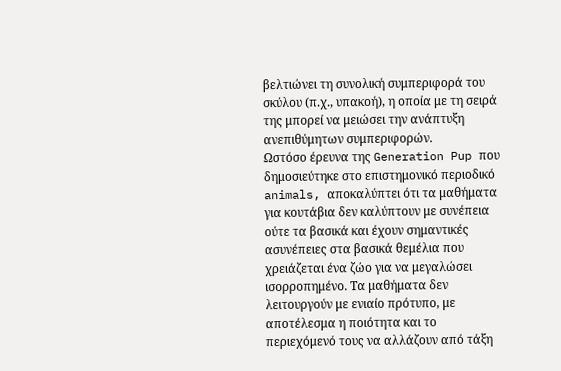βελτιώνει τη συνολική συμπεριφορά του σκύλου (π.χ., υπακοή), η οποία με τη σειρά της μπορεί να μειώσει την ανάπτυξη ανεπιθύμητων συμπεριφορών.
Ωστόσο έρευνα της Generation Pup που δημοσιεύτηκε στο επιστημονικό περιοδικό animals, αποκαλύπτει ότι τα μαθήματα για κουτάβια δεν καλύπτουν με συνέπεια ούτε τα βασικά και έχουν σημαντικές ασυνέπειες στα βασικά θεμέλια που χρειάζεται ένα ζώο για να μεγαλώσει ισορροπημένο. Τα μαθήματα δεν λειτουργούν με ενιαίο πρότυπο, με αποτέλεσμα η ποιότητα και το περιεχόμενό τους να αλλάζουν από τάξη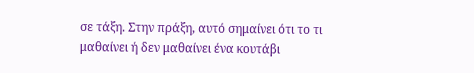σε τάξη. Στην πράξη, αυτό σημαίνει ότι το τι μαθαίνει ή δεν μαθαίνει ένα κουτάβι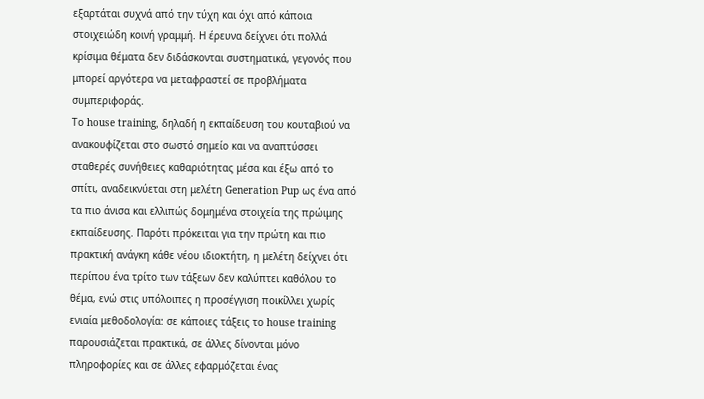εξαρτάται συχνά από την τύχη και όχι από κάποια στοιχειώδη κοινή γραμμή. Η έρευνα δείχνει ότι πολλά κρίσιμα θέματα δεν διδάσκονται συστηματικά, γεγονός που μπορεί αργότερα να μεταφραστεί σε προβλήματα συμπεριφοράς.
Το house training, δηλαδή η εκπαίδευση του κουταβιού να ανακουφίζεται στο σωστό σημείο και να αναπτύσσει σταθερές συνήθειες καθαριότητας μέσα και έξω από το σπίτι, αναδεικνύεται στη μελέτη Generation Pup ως ένα από τα πιο άνισα και ελλιπώς δομημένα στοιχεία της πρώιμης εκπαίδευσης. Παρότι πρόκειται για την πρώτη και πιο πρακτική ανάγκη κάθε νέου ιδιοκτήτη, η μελέτη δείχνει ότι περίπου ένα τρίτο των τάξεων δεν καλύπτει καθόλου το θέμα, ενώ στις υπόλοιπες η προσέγγιση ποικίλλει χωρίς ενιαία μεθοδολογία: σε κάποιες τάξεις το house training παρουσιάζεται πρακτικά, σε άλλες δίνονται μόνο πληροφορίες και σε άλλες εφαρμόζεται ένας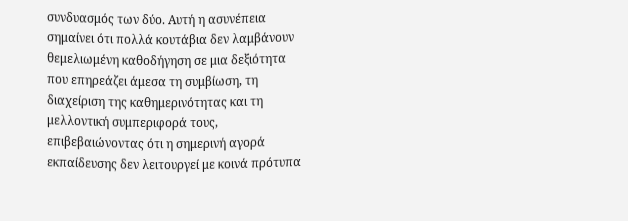συνδυασμός των δύο. Αυτή η ασυνέπεια σημαίνει ότι πολλά κουτάβια δεν λαμβάνουν θεμελιωμένη καθοδήγηση σε μια δεξιότητα που επηρεάζει άμεσα τη συμβίωση, τη διαχείριση της καθημερινότητας και τη μελλοντική συμπεριφορά τους, επιβεβαιώνοντας ότι η σημερινή αγορά εκπαίδευσης δεν λειτουργεί με κοινά πρότυπα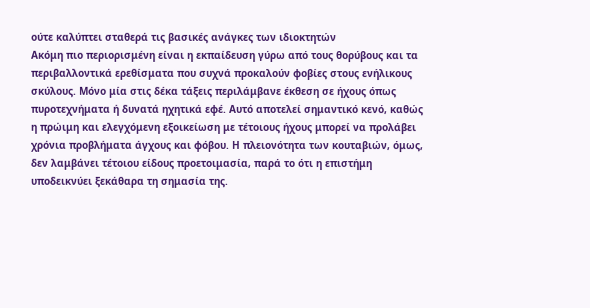ούτε καλύπτει σταθερά τις βασικές ανάγκες των ιδιοκτητών
Ακόμη πιο περιορισμένη είναι η εκπαίδευση γύρω από τους θορύβους και τα περιβαλλοντικά ερεθίσματα που συχνά προκαλούν φοβίες στους ενήλικους σκύλους. Μόνο μία στις δέκα τάξεις περιλάμβανε έκθεση σε ήχους όπως πυροτεχνήματα ή δυνατά ηχητικά εφέ. Αυτό αποτελεί σημαντικό κενό, καθώς η πρώιμη και ελεγχόμενη εξοικείωση με τέτοιους ήχους μπορεί να προλάβει χρόνια προβλήματα άγχους και φόβου. Η πλειονότητα των κουταβιών, όμως, δεν λαμβάνει τέτοιου είδους προετοιμασία, παρά το ότι η επιστήμη υποδεικνύει ξεκάθαρα τη σημασία της.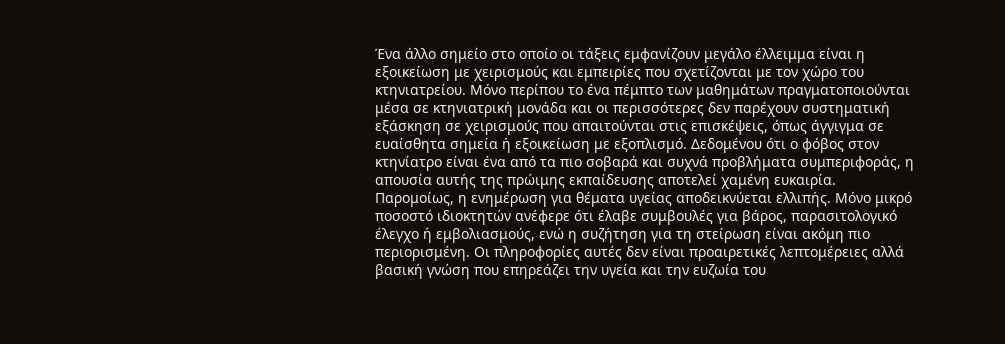Ένα άλλο σημείο στο οποίο οι τάξεις εμφανίζουν μεγάλο έλλειμμα είναι η εξοικείωση με χειρισμούς και εμπειρίες που σχετίζονται με τον χώρο του κτηνιατρείου. Μόνο περίπου το ένα πέμπτο των μαθημάτων πραγματοποιούνται μέσα σε κτηνιατρική μονάδα και οι περισσότερες δεν παρέχουν συστηματική εξάσκηση σε χειρισμούς που απαιτούνται στις επισκέψεις, όπως άγγιγμα σε ευαίσθητα σημεία ή εξοικείωση με εξοπλισμό. Δεδομένου ότι ο φόβος στον κτηνίατρο είναι ένα από τα πιο σοβαρά και συχνά προβλήματα συμπεριφοράς, η απουσία αυτής της πρώιμης εκπαίδευσης αποτελεί χαμένη ευκαιρία.
Παρομοίως, η ενημέρωση για θέματα υγείας αποδεικνύεται ελλιπής. Μόνο μικρό ποσοστό ιδιοκτητών ανέφερε ότι έλαβε συμβουλές για βάρος, παρασιτολογικό έλεγχο ή εμβολιασμούς, ενώ η συζήτηση για τη στείρωση είναι ακόμη πιο περιορισμένη. Οι πληροφορίες αυτές δεν είναι προαιρετικές λεπτομέρειες αλλά βασική γνώση που επηρεάζει την υγεία και την ευζωία του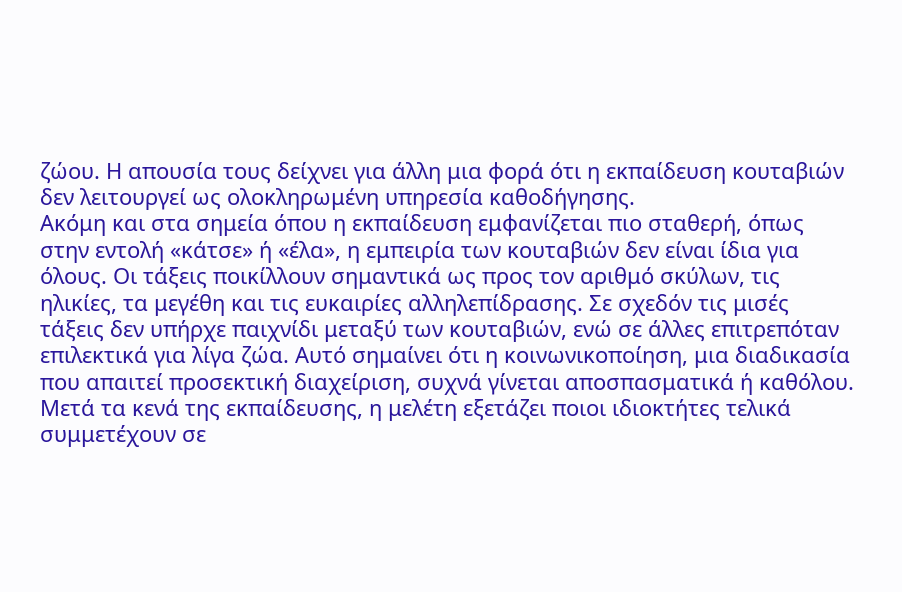ζώου. Η απουσία τους δείχνει για άλλη μια φορά ότι η εκπαίδευση κουταβιών δεν λειτουργεί ως ολοκληρωμένη υπηρεσία καθοδήγησης.
Ακόμη και στα σημεία όπου η εκπαίδευση εμφανίζεται πιο σταθερή, όπως στην εντολή «κάτσε» ή «έλα», η εμπειρία των κουταβιών δεν είναι ίδια για όλους. Οι τάξεις ποικίλλουν σημαντικά ως προς τον αριθμό σκύλων, τις ηλικίες, τα μεγέθη και τις ευκαιρίες αλληλεπίδρασης. Σε σχεδόν τις μισές τάξεις δεν υπήρχε παιχνίδι μεταξύ των κουταβιών, ενώ σε άλλες επιτρεπόταν επιλεκτικά για λίγα ζώα. Αυτό σημαίνει ότι η κοινωνικοποίηση, μια διαδικασία που απαιτεί προσεκτική διαχείριση, συχνά γίνεται αποσπασματικά ή καθόλου.
Μετά τα κενά της εκπαίδευσης, η μελέτη εξετάζει ποιοι ιδιοκτήτες τελικά συμμετέχουν σε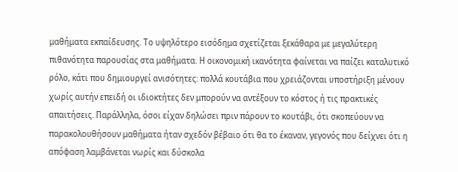μαθήματα εκπαίδευσης. Το υψηλότερο εισόδημα σχετίζεται ξεκάθαρα με μεγαλύτερη πιθανότητα παρουσίας στα μαθήματα. Η οικονομική ικανότητα φαίνεται να παίζει καταλυτικό ρόλο, κάτι που δημιουργεί ανισότητες: πολλά κουτάβια που χρειάζονται υποστήριξη μένουν χωρίς αυτήν επειδή οι ιδιοκτήτες δεν μπορούν να αντέξουν το κόστος ή τις πρακτικές απαιτήσεις. Παράλληλα, όσοι είχαν δηλώσει πριν πάρουν το κουτάβι, ότι σκοπεύουν να παρακολουθήσουν μαθήματα ήταν σχεδόν βέβαιο ότι θα το έκαναν, γεγονός που δείχνει ότι η απόφαση λαμβάνεται νωρίς και δύσκολα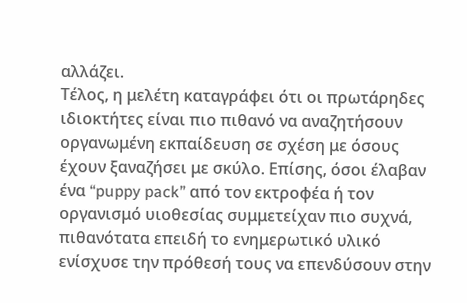αλλάζει.
Τέλος, η μελέτη καταγράφει ότι οι πρωτάρηδες ιδιοκτήτες είναι πιο πιθανό να αναζητήσουν οργανωμένη εκπαίδευση σε σχέση με όσους έχουν ξαναζήσει με σκύλο. Επίσης, όσοι έλαβαν ένα “puppy pack” από τον εκτροφέα ή τον οργανισμό υιοθεσίας συμμετείχαν πιο συχνά, πιθανότατα επειδή το ενημερωτικό υλικό ενίσχυσε την πρόθεσή τους να επενδύσουν στην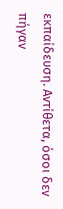εκπαίδευση. Αντίθετα, όσοι δεν πήγαν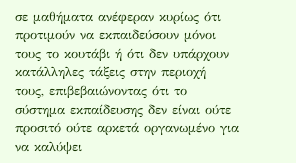σε μαθήματα ανέφεραν κυρίως ότι προτιμούν να εκπαιδεύσουν μόνοι τους το κουτάβι ή ότι δεν υπάρχουν κατάλληλες τάξεις στην περιοχή τους, επιβεβαιώνοντας ότι το σύστημα εκπαίδευσης δεν είναι ούτε προσιτό ούτε αρκετά οργανωμένο για να καλύψει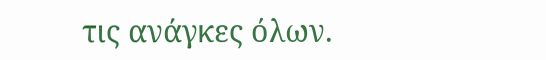τις ανάγκες όλων.